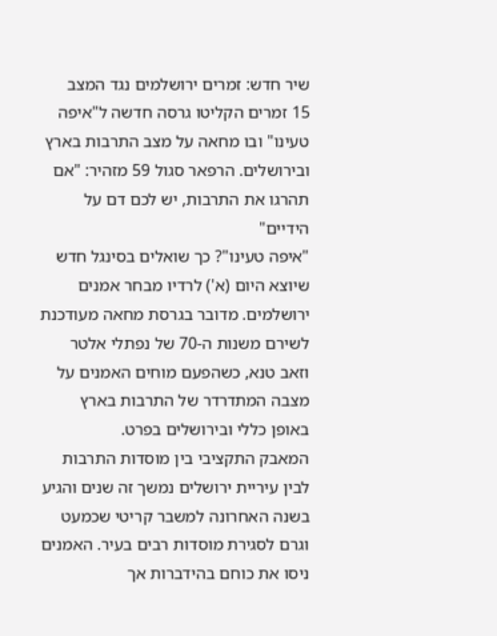שיר חדש: זמרים ירושלמים נגד המצב
15 זמרים הקליטו גרסה חדשה ל"איפה טעינו" ובו מחאה על מצב התרבות בארץ ובירושלים. הרפאר סגול 59 מזהיר: "אם תהרגו את התרבות, יש לכם דם על הידיים"
"איפה טעינו"? כך שואלים בסינגל חדש שיוצא היום (א') לרדיו מבחר אמנים ירושלמים. מדובר בגרסת מחאה מעודכנת לשירם משנות ה-70 של נפתלי אלטר וזאב טנא, כשהפעם מוחים האמנים על מצבה המתדרדר של התרבות בארץ באופן כללי ובירושלים בפרט.
המאבק התקציבי בין מוסדות התרבות לבין עיריית ירושלים נמשך זה שנים והגיע בשנה האחרונה למשבר קריטי שכמעט וגרם לסגירת מוסדות רבים בעיר. האמנים ניסו את כוחם בהידברות אך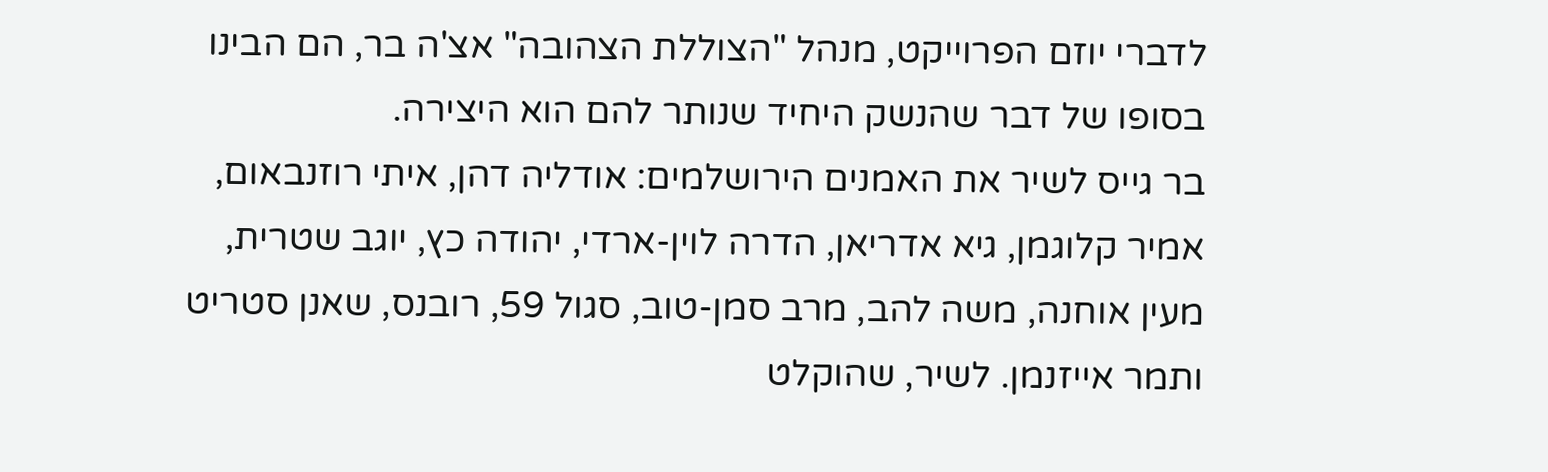לדברי יוזם הפרוייקט, מנהל "הצוללת הצהובה" אצ'ה בר, הם הבינו בסופו של דבר שהנשק היחיד שנותר להם הוא היצירה.
בר גייס לשיר את האמנים הירושלמים: אודליה דהן, איתי רוזנבאום, אמיר קלוגמן, גיא אדריאן, הדרה לוין-ארדי, יהודה כץ, יוגב שטרית, מעין אוחנה, משה להב, מרב סמן-טוב, סגול 59, רובנס, שאנן סטריט ותמר אייזנמן. לשיר, שהוקלט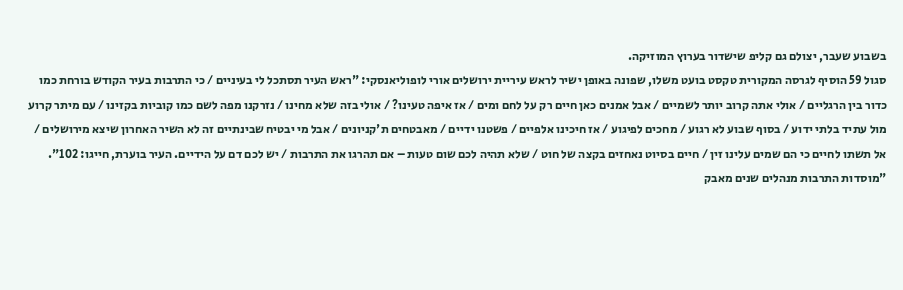בשבוע שעבר, יצולם גם קליפ שישדור בערוץ המוזיקה.
סגול 59 הוסיף לגרסה המקורית טקסט בועט משלו, שפונה באופן ישיר לראש עיריית ירושלים אורי לופוליאנסקי: "ראש העיר תסתכל לי בעיניים / כי התרבות בעיר הקודש בורחת כמו כדור בין הרגליים / אולי אתה קרוב יותר לשמיים / אבל אמנים כאן חיים רק על לחם ומים / אז איפה טעינו? / אולי בזה שלא מחינו / נזרקנו מפה לשם כמו קוביות בקזינו / עם מיתר קרוע מול עתיד בלתי ידוע / בסוף שבוע לא רגוע / מחכים לפיגוע / אז חיכינו אלפיים / פשטנו ידיים / מאבטחים ת'קניונים / אבל מי יבטיח שבינתיים זה לא השיר האחרון שיצא מירושלים / אל תשתו לחיים כי הם שמים עלינו זין / חיים בסיוט נאחזים בקצה של חוט / שלא תהיה לכם שום טעות – אם תהרגו את התרבות / יש לכם דם על הידיים. העיר בוערת, חייגו: 102".
"מוסדות התרבות מנהלים שנים מאבק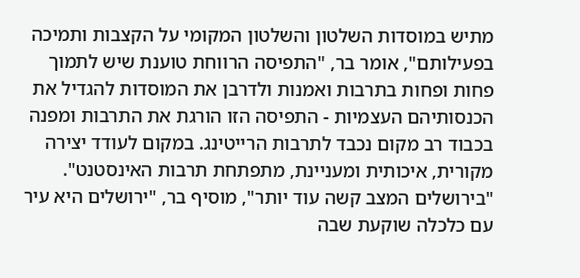מתיש במוסדות השלטון והשלטון המקומי על הקצבות ותמיכה בפעילותם", אומר בר, "התפיסה הרווחת טוענת שיש לתמוך פחות ופחות בתרבות ואמנות ולדרבן את המוסדות להגדיל את הכנסותיהם העצמיות - התפיסה הזו הורגת את התרבות ומפנה בכבוד רב מקום נכבד לתרבות הרייטינג. במקום לעודד יצירה מקורית, איכותית ומעניינת, מתפתחת תרבות האינסטנט".
"בירושלים המצב קשה עוד יותר", מוסיף בר, "ירושלים היא עיר עם כלכלה שוקעת שבה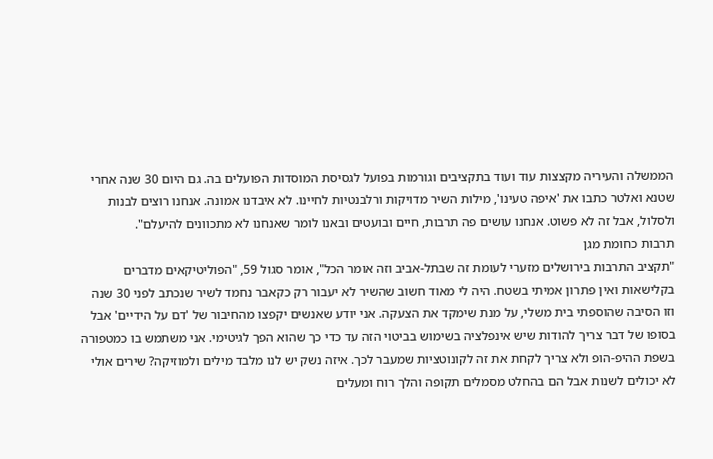הממשלה והעיריה מקצצות עוד ועוד בתקציבים וגורמות בפועל לגסיסת המוסדות הפועלים בה. גם היום 30 שנה אחרי שטנא ואלטר כתבו את 'איפה טעינו', מילות השיר מדויקות ורלבנטיות לחיינו. לא איבדנו אמונה. אנחנו רוצים לבנות ולסלול, אבל זה לא פשוט. אנחנו עושים פה תרבות, חיים ובועטים ובאנו לומר שאנחנו לא מתכוונים להיעלם".
תרבות כחומת מגן
"תקציב התרבות בירושלים מזערי לעומת זה שבתל-אביב וזה אומר הכל", אומר סגול 59, "הפוליטיקאים מדברים בקלישאות ואין פתרון אמיתי בשטח. היה לי מאוד חשוב שהשיר לא יעבור רק כקאבר נחמד לשיר שנכתב לפני 30 שנה וזו הסיבה שהוספתי בית משלי, על מנת שימקד את הצעקה. אני יודע שאנשים יקפצו מהחיבור של 'דם על הידיים' אבל בסופו של דבר צריך להודות שיש אינפלציה בשימוש בביטוי הזה עד כדי כך שהוא הפך לגיטימי. אני משתמש בו כמטפורה בשפת ההיפ-הופ ולא צריך לקחת את זה לקונוטציות שמעבר לכך. איזה נשק יש לנו מלבד מילים ולמוזיקה? שירים אולי לא יכולים לשנות אבל הם בהחלט מסמלים תקופה והלך רוח ומעלים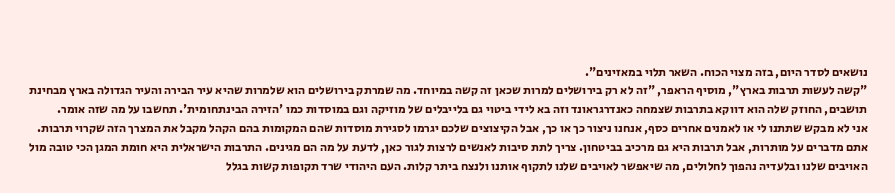נושאים לסדר היום, בזה מצוי הכוח. השאר תלוי במאזינים".
"קשה לעשות תרבות בארץ", מוסיף הראפר, "זה לא רק בירושלים למרות שכאן זה קשה במיוחד. מה שמרתק בירושלים הוא שלמרות שהיא עיר הבירה והעיר הגדולה בארץ מבחינת תושבים, החוזק שלה הוא דווקא בתרבות שצמחה כאנדרגראונד וזה בא לידי ביטוי גם בלייבלים של מוזיקה וגם במוסדות כמו 'הזירה הבינתחומית'. תחשבו על מה שזה אומר.
אני לא מבקש שתתנו לי או לאמנים אחרים כסף, אנחנו ניצור כך או כך, אבל הקיצוצים שלכם יגרמו לסגירת מוסדות שהם המקומות בהם הקהל מקבל את המצרך הזה שקרוי תרבות. אתם מדברים על מותרות, אבל תרבות היא גם מרכיב בביטחון. צריך לתת סיבות לאנשים לרצות לגור כאן, לדעת על מה הם מגינים. התרבות הישראלית היא חומת המגן הכי טובה מול האויבים שלנו ובלעדיה נהפוך לחלולים, מה שיאפשר לאויבים שלנו לתקוף אותנו ולנצח ביתר קלות. העם היהודי שרד תקופות קשות בגלל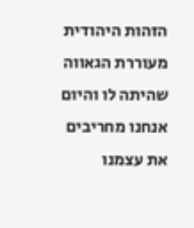הזהות היהודית מעוררת הגאווה שהיתה לו והיום אנחנו מחריבים את עצמנו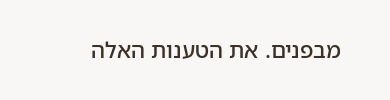מבפנים. את הטענות האלה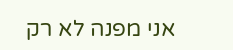אני מפנה לא רק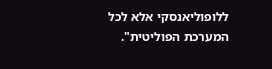ללופוליאנסקי אלא לכל המערכת הפוליטית".